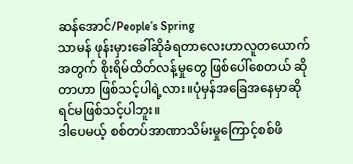ဆန်အောင်/People’s Spring
သာမန် ဖုန်းမှားခေါ်ဆိုခံရတာလေးဟာလူတယောက်အတွက် စိုးရိမ်ထိတ်လန့်မှုတွေ ဖြစ်ပေါ်စေတယ် ဆိုတာဟာ ဖြစ်သင့်ပါရဲ့လား။ပုံမှန်အခြေအနေမှာဆိုရင်မဖြစ်သင့်ပါဘူး။
ဒါပေမယ့် စစ်တပ်အာဏာသိမ်းမှုကြောင့်စစ်ဖိ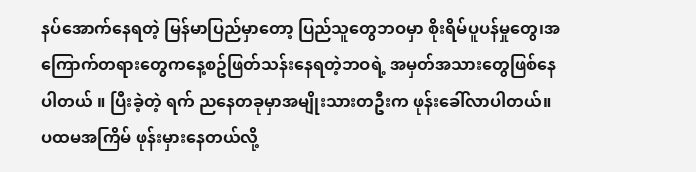နပ်အောက်နေရတဲ့ မြန်မာပြည်မှာတော့ ပြည်သူတွေဘဝမှာ စိုးရိမ်ပူပန်မှုတွေ၊အကြောက်တရားတွေကနေ့စဥ်ဖြတ်သန်းနေရတဲ့ဘဝရဲ့ အမှတ်အသားတွေဖြစ်နေပါတယ် ။ ပြီးခဲ့တဲ့ ရက် ညနေတခုမှာအမျိုးသားတဦးက ဖုန်းခေါ်လာပါတယ်။ ပထမအကြိမ် ဖုန်းမှားနေတယ်လို့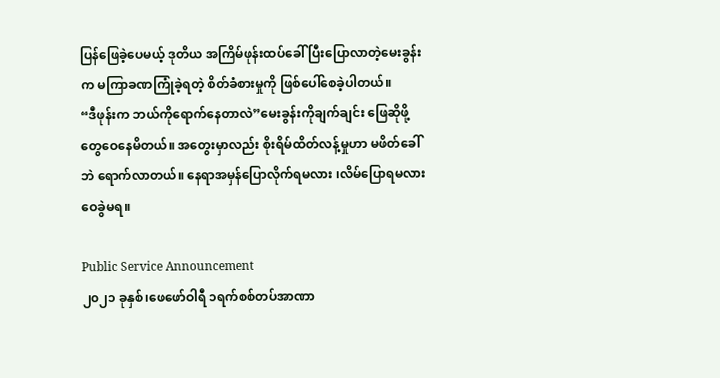ပြန်ဖြေခဲ့ပေမယ့် ဒုတိယ အကြိမ်ဖုန်းထပ်ခေါ် ပြီးပြောလာတဲ့မေးခွန်းက မကြာခဏကြုံခဲ့ရတဲ့ စိတ်ခံစားမှုကို ဖြစ်ပေါ်စေခဲ့ပါတယ်။
“ဒီဖုန်းက ဘယ်ကိုရောက်နေတာလဲ”မေးခွန်းကိုချက်ချင်း ဖြေဆိုဖို့ တွေဝေနေမိတယ်။ အတွေးမှာလည်း စိုးရိမ်ထိတ်လန့်မှုဟာ မဖိတ်ခေါ်ဘဲ ရောက်လာတယ်။ နေရာအမှန်ပြောလိုက်ရမလား ၊လိမ်ပြောရမလား ဝေခွဲမရ။

Public Service Announcement
၂၀၂၁ ခုနှစ်၊ဖေဖော်ဝါရီ ၁ရက်စစ်တပ်အာဏာ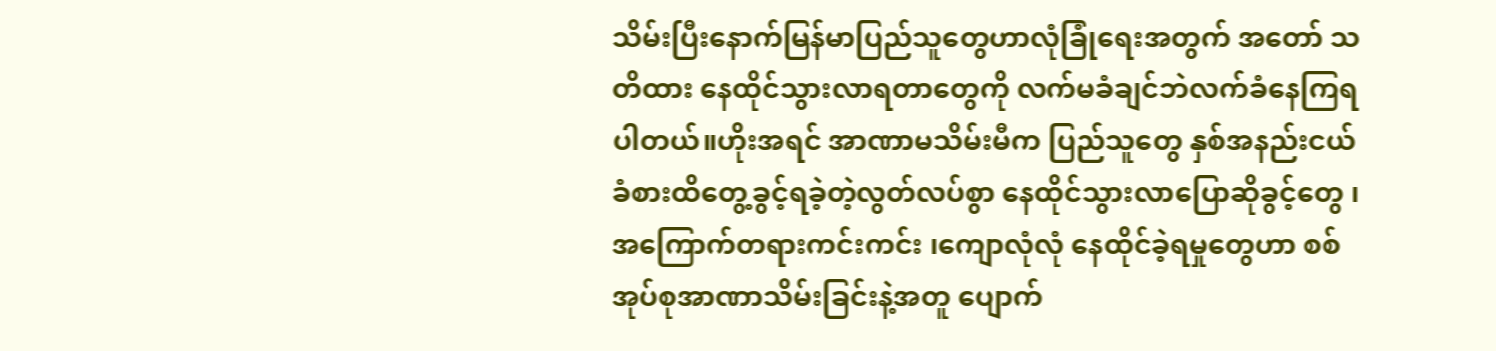သိမ်းပြီးနောက်မြန်မာပြည်သူတွေဟာလုံခြုံရေးအတွက် အတော် သတိထား နေထိုင်သွားလာရတာတွေကို လက်မခံချင်ဘဲလက်ခံနေကြရပါတယ်။ဟိုးအရင် အာဏာမသိမ်းမီက ပြည်သူတွေ နှစ်အနည်းငယ်ခံစားထိတွေ့ခွင့်ရခဲ့တဲ့လွတ်လပ်စွာ နေထိုင်သွားလာပြောဆိုခွင့်တွေ ၊အကြောက်တရားကင်းကင်း ၊ကျောလုံလုံ နေထိုင်ခဲ့ရမှုတွေဟာ စစ်အုပ်စုအာဏာသိမ်းခြင်းနဲ့အတူ ပျောက်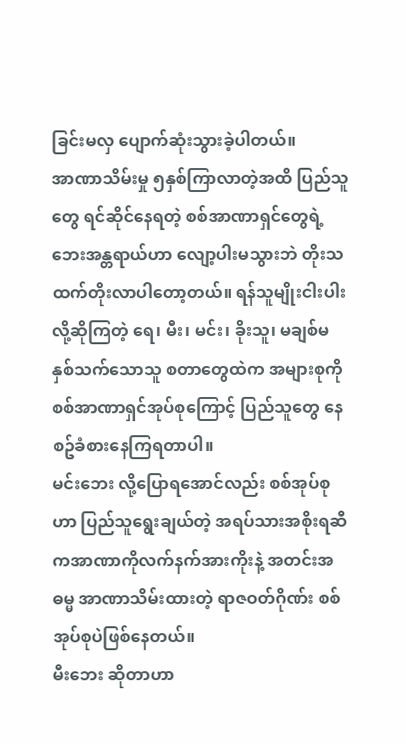ခြင်းမလှ ပျောက်ဆုံးသွားခဲ့ပါတယ်။
အာဏာသိမ်းမှု ၅နှစ်ကြာလာတဲ့အထိ ပြည်သူတွေ ရင်ဆိုင်နေရတဲ့ စစ်အာဏာရှင်တွေရဲ့ ဘေးအန္တရာယ်ဟာ လျော့ပါးမသွားဘဲ တိုးသထက်တိုးလာပါတော့တယ်။ ရန်သူမျိုးငါးပါးလို့ဆိုကြတဲ့ ရေ၊ မီး၊ မင်း၊ ခိုးသူ၊ မချစ်မနှစ်သက်သောသူ စတာတွေထဲက အများစုကို စစ်အာဏာရှင်အုပ်စုကြောင့် ပြည်သူတွေ နေစဥ်ခံစားနေကြရတာပါ။
မင်းဘေး လို့ပြောရအောင်လည်း စစ်အုပ်စုဟာ ပြည်သူရွေးချယ်တဲ့ အရပ်သားအစိုးရဆီကအာဏာကိုလက်နက်အားကိုးနဲ့ အတင်းအဓမ္မ အာဏာသိမ်းထားတဲ့ ရာဇဝတ်ဂိုဏ်း စစ်အုပ်စုပဲဖြစ်နေတယ်။
မီးဘေး ဆိုတာဟာ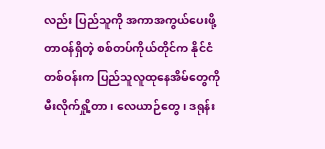လည်း ပြည်သူကို အကာအကွယ်ပေးဖို့ တာဝန်ရှိတဲ့ စစ်တပ်ကိုယ်တိုင်က နိုင်ငံတစ်ဝန်းက ပြည်သူလူထုနေအိမ်တွေကို မီးလိုက်ရှို့တာ၊ လေယာဉ်တွေ၊ ဒရုန်း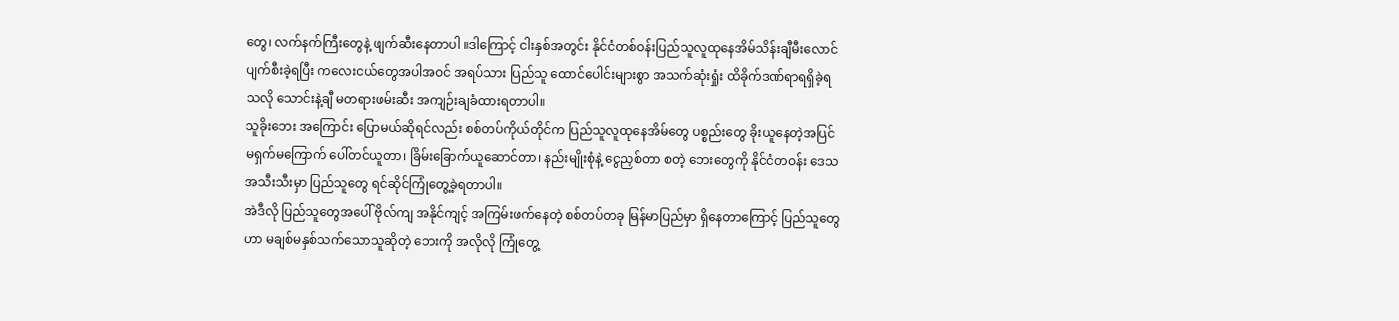တွေ၊ လက်နက်ကြီးတွေနဲ့ ဖျက်ဆီးနေတာပါ ။ဒါကြောင့် ငါးနှစ်အတွင်း နိုင်ငံတစ်ဝန်းပြည်သူလူထုနေအိမ်သိန်းချီမီးလောင်ပျက်စီးခဲ့ရပြီး ကလေးငယ်တွေအပါအဝင် အရပ်သား ပြည်သူ ထောင်ပေါင်းများစွာ အသက်ဆုံးရှုံး ထိခိုက်ဒဏ်ရာရရှိခဲ့ရသလို သောင်းနဲ့ချီ မတရားဖမ်းဆီး အကျဉ်းချခံထားရတာပါ။
သူခိုးဘေး အကြောင်း ပြောမယ်ဆိုရင်လည်း စစ်တပ်ကိုယ်တိုင်က ပြည်သူလူထုနေအိမ်တွေ ပစ္စည်းတွေ ခိုးယူနေတဲ့အပြင် မရှက်မကြောက် ပေါ်တင်ယူတာ၊ ခြိမ်းခြောက်ယူဆောင်တာ၊ နည်းမျိုးစုံနဲ့ ငွေညှစ်တာ စတဲ့ ဘေးတွေကို နိုင်ငံတဝန်း ဒေသအသီးသီးမှာ ပြည်သူတွေ ရင်ဆိုင်ကြုံတွေ့ခဲ့ရတာပါ။
အဲဒီလို ပြည်သူတွေအပေါ် ဗိုလ်ကျ အနိုင်ကျင့် အကြမ်းဖက်နေတဲ့ စစ်တပ်တခု မြန်မာပြည်မှာ ရှိနေတာကြောင့် ပြည်သူတွေဟာ မချစ်မနှစ်သက်သောသူဆိုတဲ့ ဘေးကို အလိုလို ကြုံတွေ့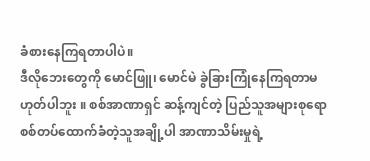ခံစားနေကြရတာပါပဲ။
ဒီလိုဘေးတွေကို မောင်ဖြူ၊ မောင်မဲ ခွဲခြားကြုံနေကြရတာမဟုတ်ပါဘူး ။ စစ်အာဏာရှင် ဆန့်ကျင်တဲ့ ပြည်သူအများစုရော စစ်တပ်ထောက်ခံတဲ့သူအချို့ပါ အာဏာသိမ်းမှုရဲ့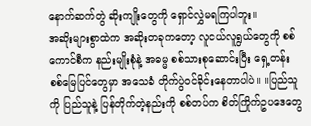နောက်ဆက်တွဲ ဆိုးကျိုးတွေကို ရှောင်လွှဲမရကြပါဘူး။
အဆိုးများစွာထဲက အဆိုးတခုကတော့ လူငယ်လူရွယ်တွေကို စစ်ကောင်စီက နည်းမျိုးစုံနဲ့ အဓမ္မ စစ်သားစုဆောင်းပြီး ရှေ့တန်းစစ်မြေပြင်တွေမှာ အသေခံ တိုက်ပွဲဝင်ခိုင်းနေတာပါပဲ။ ။ပြည်သူကို ပြည်သူနဲ့ ပြန်တိုက်တဲ့နည်းကို စစ်တပ်က စိတ်ကြိုက်ဥပဒေတွေ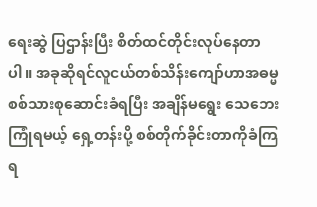ရေးဆွဲ ပြဌာန်းပြီး စိတ်ထင်တိုင်းလုပ်နေတာပါ။ အခုဆိုရင်လူငယ်တစ်သိန်းကျော်ဟာအဓမ္မ စစ်သားစုဆောင်းခံရပြီး အချိန်မရွေး သေဘေးကြုံရမယ့် ရှေ့တန်းပို့ စစ်တိုက်ခိုင်းတာကိုခံကြရ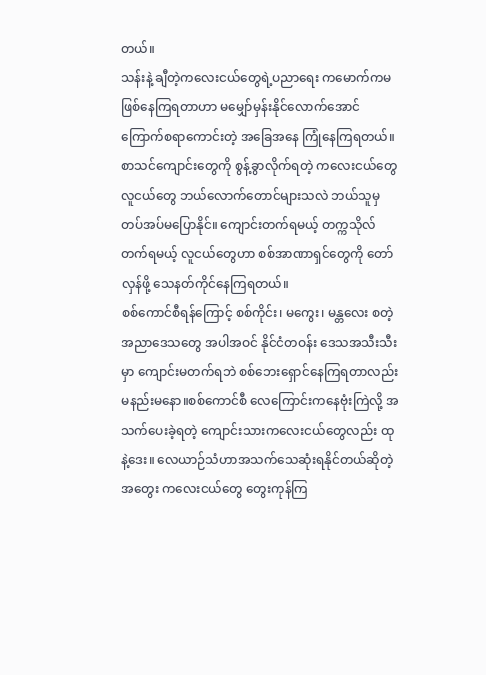တယ်။
သန်းနဲ့ ချီတဲ့ကလေးငယ်တွေရဲ့ပညာရေး ကမောက်ကမ ဖြစ်နေကြရတာဟာ မမျှော်မှန်းနိုင်လောက်အောင် ကြောက်စရာကောင်းတဲ့ အခြေအနေ ကြုံနေကြရတယ်။ စာသင်ကျောင်းတွေကို စွန့်ခွာလိုက်ရတဲ့ ကလေးငယ်တွေ လူငယ်တွေ ဘယ်လောက်တောင်များသလဲ ဘယ်သူမှ တပ်အပ်မပြောနိုင်။ ကျောင်းတက်ရမယ့် တက္ကသိုလ်တက်ရမယ့် လူငယ်တွေဟာ စစ်အာဏာရှင်တွေကို တော်လှန်ဖို့ သေနတ်ကိုင်နေကြရတယ်။
စစ်ကောင်စီရန်ကြောင့် စစ်ကိုင်း၊ မကွေး၊ မန္တလေး စတဲ့ အညာဒေသတွေ အပါအဝင် နိုင်ငံတဝန်း ဒေသအသီးသီးမှာ ကျောင်းမတက်ရဘဲ စစ်ဘေးရှောင်နေကြရတာလည်း မနည်းမနော။စစ်ကောင်စီ လေကြောင်းကနေဗုံးကြဲလို့ အသက်ပေးခဲ့ရတဲ့ ကျောင်းသားကလေးငယ်တွေလည်း ထုနဲ့ဒေး။ လေယာဉ်သံဟာအသက်သေဆုံးရနိုင်တယ်ဆိုတဲ့ အတွေး ကလေးငယ်တွေ တွေးကုန်ကြ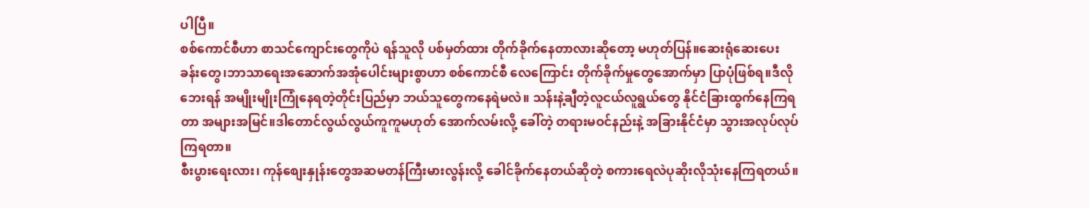ပါပြီ။
စစ်ကောင်စီဟာ စာသင်ကျောင်းတွေကိုပဲ ရန်သူလို ပစ်မှတ်ထား တိုက်ခိုက်နေတာလားဆိုတော့ မဟုတ်ပြန်။ဆေးရုံဆေးပေးခန်းတွေ၊ဘာသာရေးအဆောက်အအုံပေါင်းများစွာဟာ စစ်ကောင်စီ လေကြောင်း တိုက်ခိုက်မှုတွေအောက်မှာ ပြာပုံဖြစ်ရ။ဒီလိုဘေးရန် အမျိုးမျိုးကြုံနေရတဲ့တိုင်းပြည်မှာ ဘယ်သူတွေကနေရဲမလဲ။ သန်းနဲ့ချီတဲ့လူငယ်လူရွယ်တွေ နိုင်ငံခြားထွက်နေကြရတာ အများအမြင်။ဒါတောင်လွယ်လွယ်ကူကူမဟုတ် အောက်လမ်းလို့ ခေါ်တဲ့ တရားမဝင်နည်းနဲ့ အခြားနိုင်ငံမှာ သွားအလုပ်လုပ်ကြရတာ။
စီးပွားရေးလား၊ ကုန်စျေးနှုန်းတွေအဆမတန်ကြီးမားလွန်းလို့ ခေါင်ခိုက်နေတယ်ဆိုတဲ့ စကားရေလဲပုဆိုးလိုသုံးနေကြရတယ်။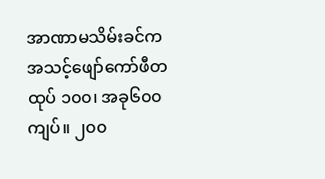အာဏာမသိမ်းခင်က အသင့်ဖျော်ကော်ဖီတထုပ် ၁၀၀၊ အခု၆၀၀ကျပ်။ ၂၀၀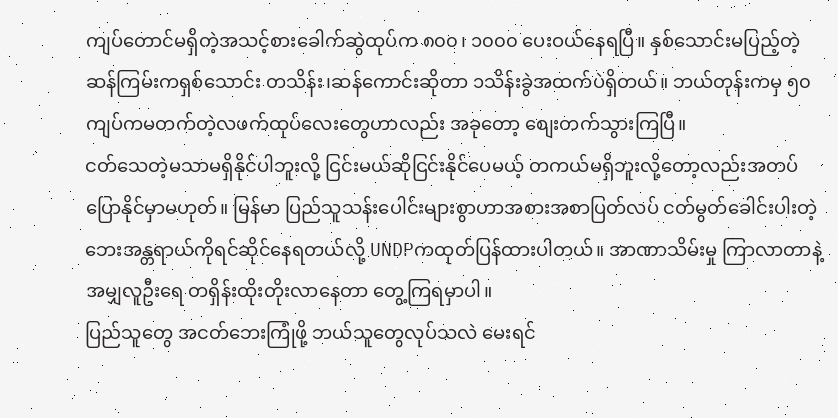ကျပ်တောင်မရှိတဲ့အသင့်စားခေါက်ဆွဲထုပ်က ၈၀၀၊ ၁၀၀၀ ပေးဝယ်နေရပြီ။ နှစ်သောင်းမပြည့်တဲ့ဆန်ကြမ်းကရှစ်သောင်း တသိန်း၊ဆန်ကောင်းဆိုတာ ၁သိန်းခွဲအထက်ပဲရှိတယ်။ ဘယ်တုန်းကမှ ၅၀ ကျပ်ကမတက်တဲ့လဖက်ထုပ်လေးတွေဟာလည်း အခုတော့ စျေးတက်သွားကြပြီ။
ငတ်သေတဲ့မသာမရှိနိုင်ပါဘူးလို့ ငြင်းမယ်ဆိုငြင်းနိုင်ပေမယ့် တကယ်မရှိဘူးလို့တော့လည်းအတပ်ပြောနိုင်မှာမဟုတ်။ မြန်မာ ပြည်သူသန်းပေါင်းများစွာဟာအစားအစာပြတ်လပ် ငတ်မွတ်ခေါင်းပါးတဲ့ဘေးအန္တရာယ်ကိုရင်ဆိုင်နေရတယ်လို့ UNDPကထုတ်ပြန်ထားပါတယ်။ အာဏာသိမ်းမှု ကြာလာတာနဲ့အမျှလူဦးရေ တရှိန်းထိုးတိုးလာနေတာ တွေ့ကြရမှာပါ။
ပြည်သူတွေ အငတ်ဘေးကြုံဖို့ ဘယ်သူတွေလုပ်သလဲ မေးရင်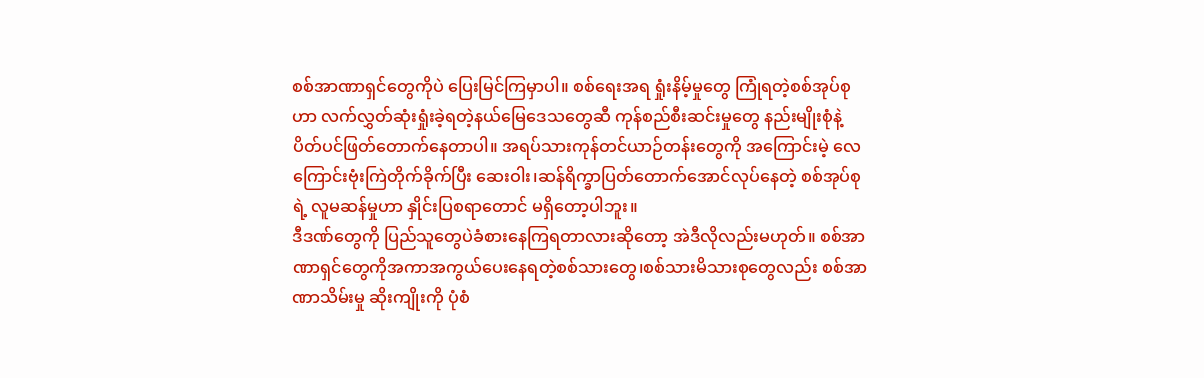စစ်အာဏာရှင်တွေကိုပဲ ပြေးမြင်ကြမှာပါ။ စစ်ရေးအရ ရှုံးနိမ့်မှုတွေ ကြုံရတဲ့စစ်အုပ်စုဟာ လက်လွှတ်ဆုံးရှုံးခဲ့ရတဲ့နယ်မြေဒေသတွေဆီ ကုန်စည်စီးဆင်းမှုတွေ နည်းမျိုးစုံနဲ့ ပိတ်ပင်ဖြတ်တောက်နေတာပါ။ အရပ်သားကုန်တင်ယာဉ်တန်းတွေကို အကြောင်းမဲ့ လေကြောင်းဗုံးကြဲတိုက်ခိုက်ပြီး ဆေးဝါး၊ဆန်ရိက္ခာပြတ်တောက်အောင်လုပ်နေတဲ့ စစ်အုပ်စုရဲ့ လူမဆန်မှုဟာ နှိုင်းပြစရာတောင် မရှိတော့ပါဘူး။
ဒီဒဏ်တွေကို ပြည်သူတွေပဲခံစားနေကြရတာလားဆိုတော့ အဲဒီလိုလည်းမဟုတ်။ စစ်အာဏာရှင်တွေကိုအကာအကွယ်ပေးနေရတဲ့စစ်သားတွေ၊စစ်သားမိသားစုတွေလည်း စစ်အာဏာသိမ်းမှု ဆိုးကျိုးကို ပုံစံ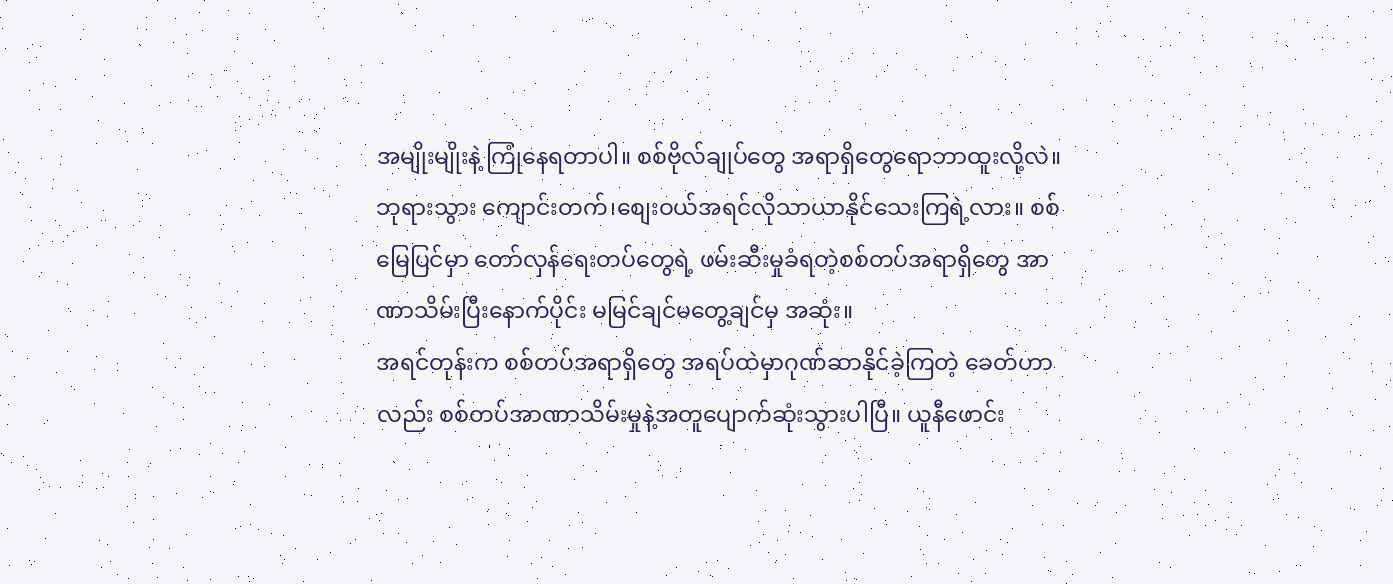အမျိုးမျိုးနဲ့ ကြုံနေရတာပါ။ စစ်ဗိုလ်ချုပ်တွေ အရာရှိတွေရောဘာထူးလို့လဲ။ဘုရားသွား ကျောင်းတက်၊စျေးဝယ်အရင်လိုသာယာနိုင်သေးကြရဲ့လား။ စစ်မြေပြင်မှာ တော်လှန်ရေးတပ်တွေရဲ့ ဖမ်းဆီးမှုခံရတဲ့စစ်တပ်အရာရှိတွေ အာဏာသိမ်းပြီးနောက်ပိုင်း မမြင်ချင်မတွေ့ချင်မှ အဆုံး။
အရင်တုန်းက စစ်တပ်အရာရှိတွေ အရပ်ထဲမှာဂုဏ်ဆာနိုင်ခဲ့ကြတဲ့ ခေတ်ဟာလည်း စစ်တပ်အာဏာသိမ်းမှုနဲ့အတူပျောက်ဆုံးသွားပါပြီ။ ယူနီဖောင်း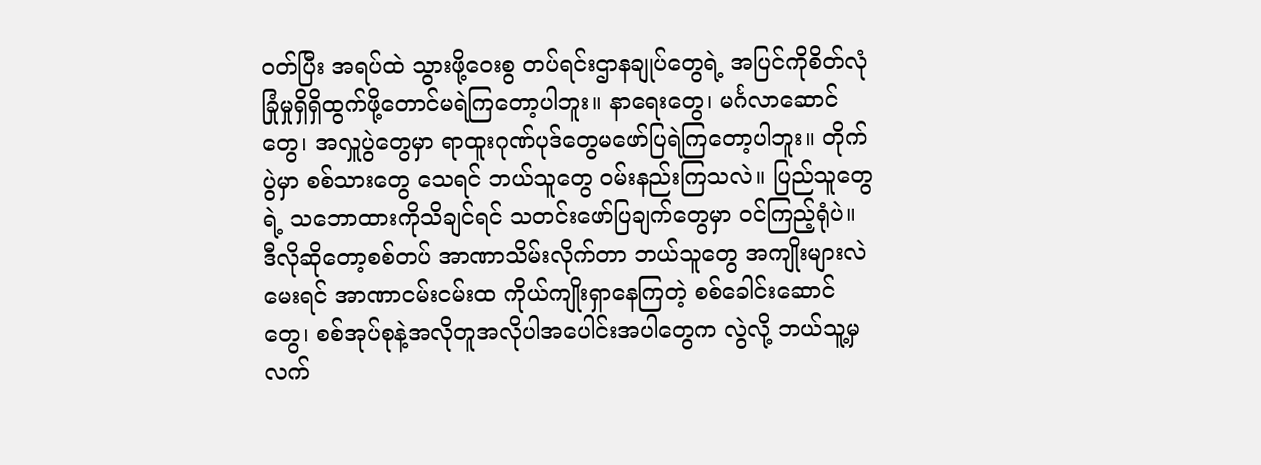ဝတ်ပြီး အရပ်ထဲ သွားဖို့ဝေးစွ တပ်ရင်းဌာနချုပ်တွေရဲ့ အပြင်ကိုစိတ်လုံခြုံမှုရှိရှိထွက်ဖို့တောင်မရဲကြတော့ပါဘူး။ နာရေးတွေ၊ မင်္ဂလာဆောင်တွေ၊ အလှူပွဲတွေမှာ ရာထူးဂုဏ်ပုဒ်တွေမဖော်ပြရဲကြတော့ပါဘူး။ တိုက်ပွဲမှာ စစ်သားတွေ သေရင် ဘယ်သူတွေ ဝမ်းနည်းကြသလဲ။ ပြည်သူတွေရဲ့ သဘောထားကိုသိချင်ရင် သတင်းဖော်ပြချက်တွေမှာ ဝင်ကြည့်ရုံပဲ။
ဒီလိုဆိုတော့စစ်တပ် အာဏာသိမ်းလိုက်တာ ဘယ်သူတွေ အကျိုးများလဲမေးရင် အာဏာငမ်းငမ်းထ ကိုယ်ကျိုးရှာနေကြတဲ့ စစ်ခေါင်းဆောင်တွေ၊ စစ်အုပ်စုနဲ့အလိုတူအလိုပါအပေါင်းအပါတွေက လွဲလို့ ဘယ်သူ့မှ လက်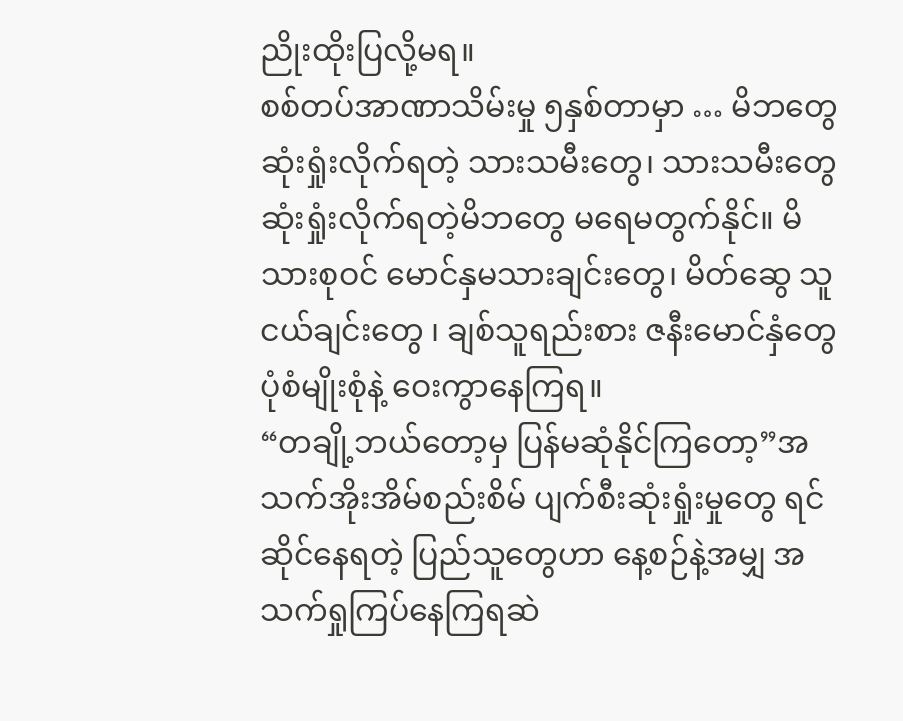ညိုးထိုးပြလို့မရ။
စစ်တပ်အာဏာသိမ်းမှု ၅နှစ်တာမှာ … မိဘတွေ ဆုံးရှုံးလိုက်ရတဲ့ သားသမီးတွေ၊ သားသမီးတွေဆုံးရှုံးလိုက်ရတဲ့မိဘတွေ မရေမတွက်နိုင်။ မိသားစုဝင် မောင်နှမသားချင်းတွေ၊ မိတ်ဆွေ သူငယ်ချင်းတွေ ၊ ချစ်သူရည်းစား ဇနီးမောင်နှံတွေ ပုံစံမျိုးစုံနဲ့ ဝေးကွာနေကြရ။
“တချို့ဘယ်တော့မှ ပြန်မဆုံနိုင်ကြတော့”အသက်အိုးအိမ်စည်းစိမ် ပျက်စီးဆုံးရှုံးမှုတွေ ရင်ဆိုင်နေရတဲ့ ပြည်သူတွေဟာ နေ့စဉ်နဲ့အမျှ အသက်ရှုကြပ်နေကြရဆဲ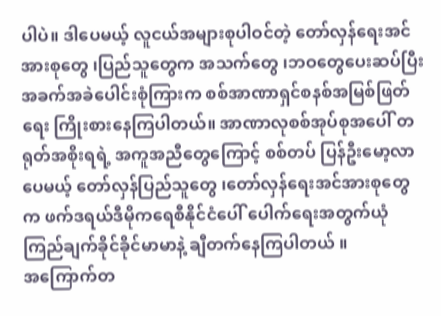ပါပဲ။ ဒါပေမယ့် လူငယ်အများစုပါဝင်တဲ့ တော်လှန်ရေးအင်အားစုတွေ ၊ပြည်သူတွေက အသက်တွေ ၊ဘဝတွေပေးဆပ်ပြီး အခက်အခဲပေါင်းစုံကြားက စစ်အာဏာရှင်စနစ်အမြစ်ဖြတ်ရေး ကြိုးစားနေကြပါတယ်။ အာဏာလုစစ်အုပ်စုအပေါ် တရုတ်အစိုးရရဲ့ အကူအညီတွေကြောင့် စစ်တပ် ပြန်ဦးမော့လာပေမယ့် တော်လှန်ပြည်သူတွေ ၊တော်လှန်ရေးအင်အားစုတွေက ဖက်ဒရယ်ဒီမိုကရေစီနိုင်ငံပေါ် ပေါက်ရေးအတွက်ယုံကြည်ချက်ခိုင်ခိုင်မာမာနဲ့ ချီတက်နေကြပါတယ် ။
အကြောက်တ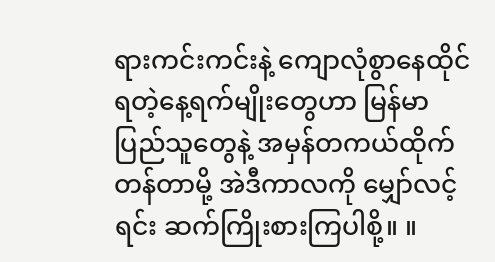ရားကင်းကင်းနဲ့ ကျောလုံစွာနေထိုင်ရတဲ့နေ့ရက်မျိုးတွေဟာ မြန်မာပြည်သူတွေနဲ့ အမှန်တကယ်ထိုက်တန်တာမို့ အဲဒီကာလကို မျှော်လင့်ရင်း ဆက်ကြိုးစားကြပါစို့။ ။